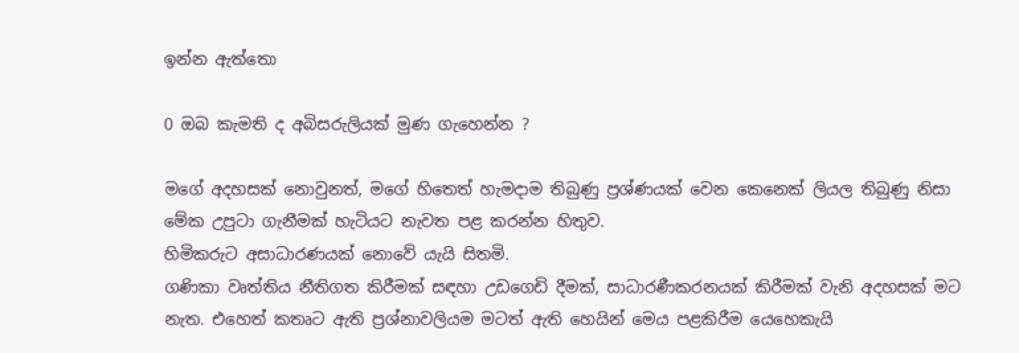ඉන්න ඇත්තො

0 ඔබ කැමති ද අබිසරුලියක් මුණ ගැහෙන්න ?

මගේ අදහසක් නොවුනත්, මගේ හිතෙත් හැමදාම තිබුණු ප්‍රශ්ණයක් වෙන කෙනෙක් ලියල තිබුණු නිසා මේක උපුටා ගැනීමක් හැටියට නැවත පළ කරන්න හිතුව.
හිමිකරුට අසාධාරණයක් නොවේ යැයි සිතමි.
ගණිකා වෘත්තිය නීතිගත කිරීමක් සඳහා උඩගෙඩි දීමක්, සාධාරණීකරනයක් කිරීමක් වැනි අදහසක් මට නැත. එහෙත් කතෘට ඇති ප්‍රශ්නාවලියම මටත් ඇති හෙයින් මෙය පළකිරීම යෙහෙකැයි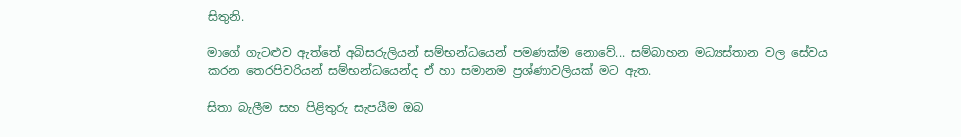සිතුනි.

මාගේ ගැටළුව ඇත්තේ අබිසරුලියන් සම්භන්ධයෙන් පමණක්ම නොවේ... සම්බාහන මධ්‍යස්තාන වල සේවය කරන තෙරපිවරියන් සම්භන්ධයෙන්ද ඒ හා සමානම ප්‍රශ්ණාවලියක් මට ඇත.

සිතා බැලීම සහ පිළිතුරු සැපයීම ඔබ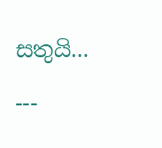සතුයි...

---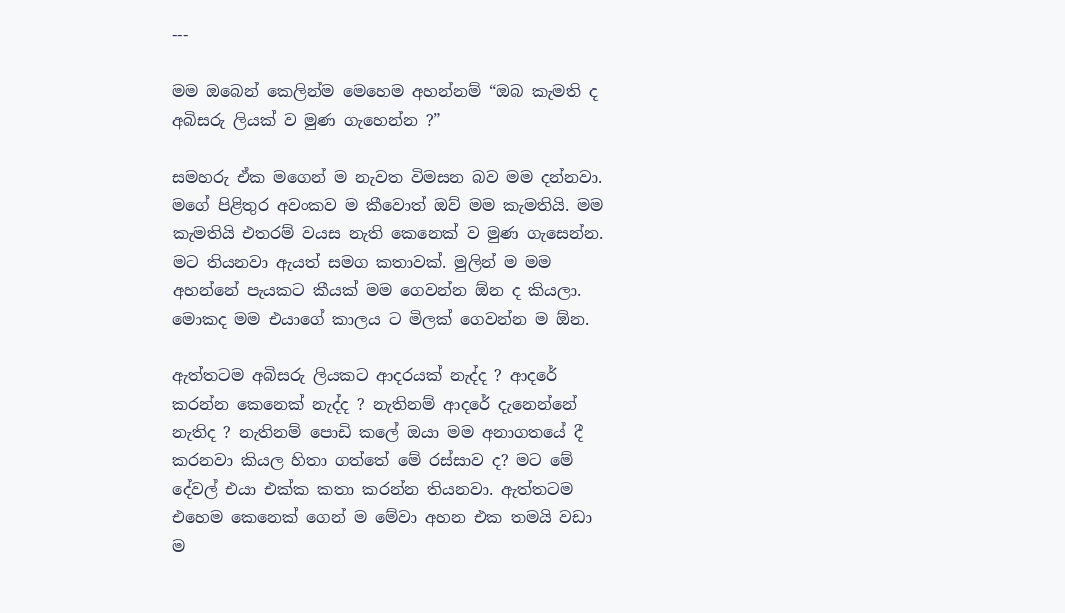---

මම ඔබෙන් කෙලින්ම මෙහෙම අහන්නම් “ඔබ කැමති ද අබිසරු ලියක් ව මුණ ගැහෙන්න ?”

සමහරු ඒක මගෙන් ම නැවත විමසන බව මම දන්නවා. මගේ පිළිතුර අවංකව ම කීවොත් ඔව් මම කැමතියි. මම කැමතියි එතරම් වයස නැති කෙනෙක් ව මුණ ගැසෙන්න. මට තියනවා ඇයත් සමග කතාවක්. මුලින් ම මම අහන්නේ පැයකට කීයක් මම ගෙවන්න ඕන ද කියලා. මොකද මම එයාගේ කාලය ට මිලක් ගෙවන්න ම ඕන.

ඇත්තටම අබිසරු ලියකට ආදරයක් නැද්ද ? ආදරේ කරන්න කෙනෙක් නැද්ද ? නැතිනම් ආදරේ දැනෙන්නේ නැතිද ? නැතිනම් පොඩි කලේ ඔයා මම අනාගතයේ දී කරනවා කියල හිතා ගත්තේ මේ රස්සාව ද? මට මේ දේවල් එයා එක්ක කතා කරන්න තියනවා. ඇත්තටම එහෙම කෙනෙක් ගෙන් ම මේවා අහන එක තමයි වඩා ම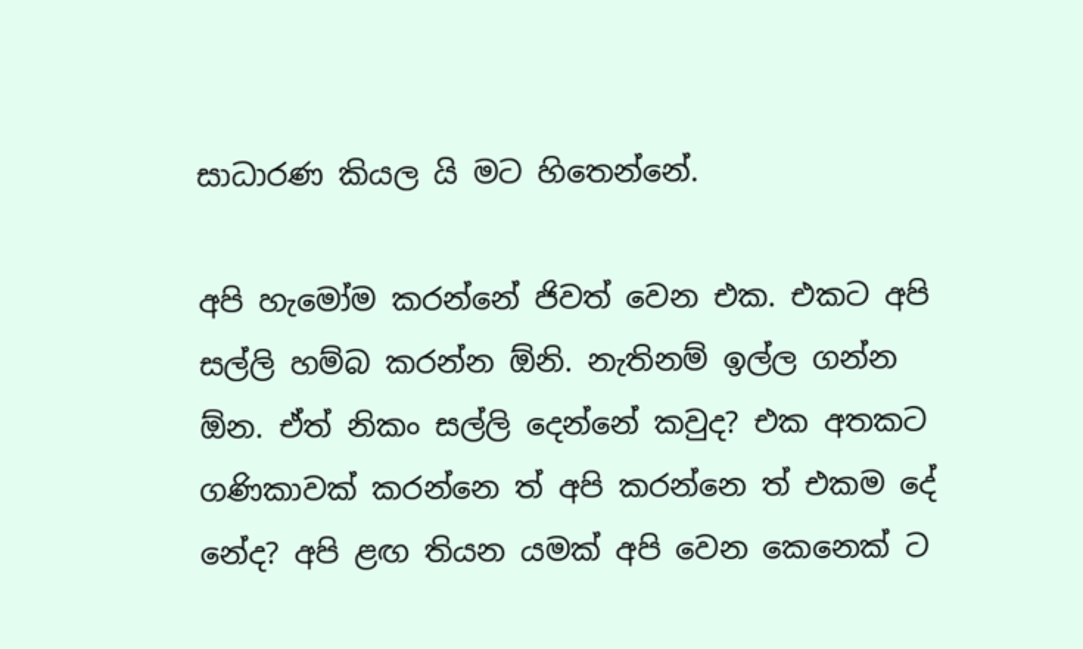සාධාරණ කියල යි මට හිතෙන්නේ.

අපි හැමෝම කරන්නේ ජිවත් වෙන එක. එකට අපි සල්ලි හම්බ කරන්න ඕනි. නැතිනම් ඉල්ල ගන්න ඕන. ඒත් නිකං සල්ලි දෙන්නේ කවුද? එක අතකට ගණිකාවක් කරන්නෙ ත් අපි කරන්නෙ ත් එකම දේ නේද? අපි ළඟ තියන යමක් අපි වෙන කෙනෙක් ට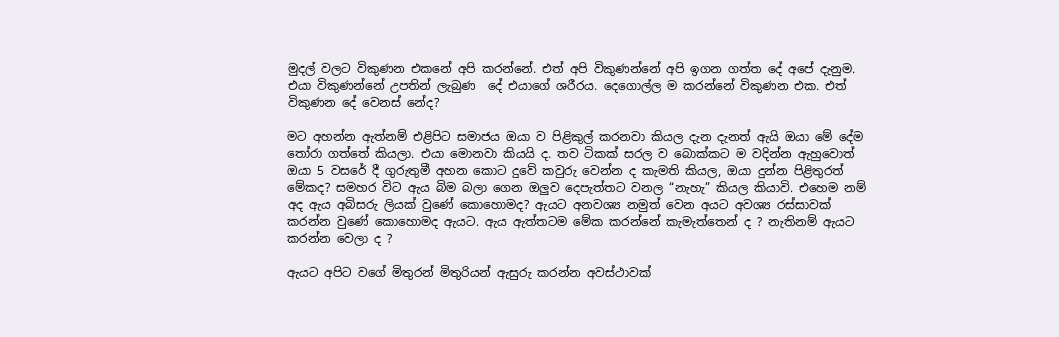මුදල් වලට විකුණන එකනේ අපි කරන්නේ. එත් අපි විකුණන්නේ අපි ඉගන ගත්ත දේ අපේ දැනුම. එයා විකුණන්නේ උපතින් ලැබුණ  දේ එයාගේ ශරීරය. දෙගොල්ල ම කරන්නේ විකුණන එක. එත් විකුණන දේ වෙනස් නේද?

මට අහන්න ඇත්නම් එළිපිට සමාජය ඔයා ව පිළිකුල් කරනවා කියල දැන දැනත් ඇයි ඔයා මේ දේම තෝරා ගත්තේ කියලා. එයා මොනවා කියයි ද. තව ටිකක් සරල ව බොක්කට ම වදින්න ඇහුවොත් ඔයා 5 වසරේ දී ගුරුතුමී අහන කොට දුවේ කවුරු වෙන්න ද කැමති කියල, ඔයා දුන්න පිළිතුරත් මේකද? සමහර විට ඇය බිම බලා ගෙන ඔලුව දෙපැත්තට වනල “නැහැ” කියල කියාවි. එහෙම නම් අද ඇය අබිසරු ලියක් වුණේ කොහොමද? ඇයට අනවශ්‍ය නමුත් වෙන අයට අවශ්‍ය රස්සාවක් කරන්න වුණේ කොහොමද ඇයට. ඇය ඇත්තටම මේක කරන්නේ කැමැත්තෙන් ද ? නැතිනම් ඇයට කරන්න වෙලා ද ?

ඇයට අපිට වගේ මිතුරන් මිතුරියන් ඇසුරු කරන්න අවස්ථාවක්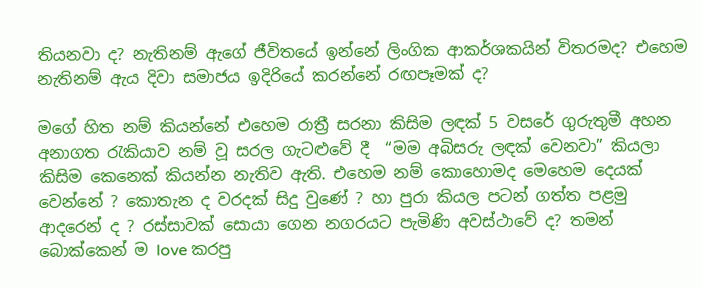තියනවා ද? නැතිනම් ඇගේ ජීවිතයේ ඉන්නේ ලිංගික ආකර්ශකයින් විතරමද? එහෙම නැතිනම් ඇය දිවා සමාජය ඉදිරියේ කරන්නේ රඟපෑමක් ද?

මගේ හිත නම් කියන්නේ එහෙම රාත්‍රී සරනා කිසිම ලඳක් 5 වසරේ ගුරුතුමී අහන අනාගත රැකියාව නම් වූ සරල ගැට‍ළුවේ දී  “මම අබිසරු ලඳක් වෙනවා” කියලා කිසිම කෙනෙක් කියන්න නැතිව ඇති. එහෙම නම් කොහොමද මෙහෙම දෙයක් වෙන්නේ ? කොතැන ද වරදක් සිදු වුණේ ? හා පුරා කියල පටන් ගත්ත පළමු ආදරෙන් ද ? රස්සාවක් සොයා ගෙන නගරයට පැමිණි අවස්ථාවේ ද? තමන් බොක්කෙන් ම love කරපු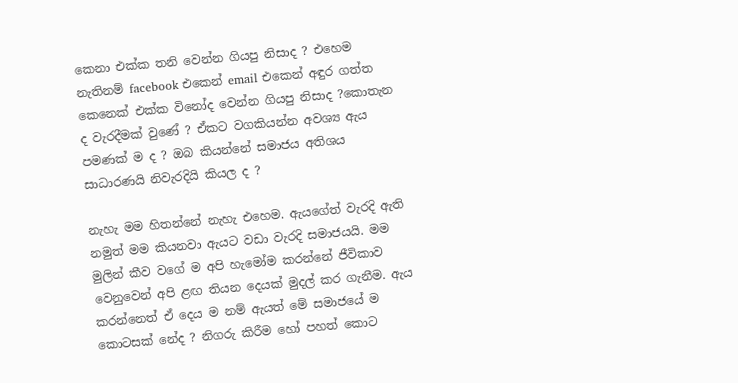කෙනා එක්ක තනි වෙන්න ගියපු නිසාද ? එහෙම නැතිනම් facebook එකෙන් email එකෙන් අඳුර ගත්ත කෙනෙක් එක්ක විනෝද වෙන්න ගියපු නිසාද ?කොතැන ද වැරදීමක් වුණේ ? ඒකට වගකියන්න අවශ්‍ය ඇය පමණක් ම ද ? ඔබ කියන්නේ සමාජය අතිශය සාධාරණයි නිවැරදියි කියල ද ?

නැහැ මම හිතන්නේ නැහැ එහෙම. ඇයගේත් වැරදි ඇති නමුත් මම කියනවා ඇයට වඩා වැරදි සමාජයයි. මම  මුලින් කීව වගේ ම අපි හැමෝම කරන්නේ ජීවිකාව වෙනුවෙන් අපි ළඟ තියන දෙයක් මුදල් කර ගැනීම. ඇය කරන්නෙත් ඒ දෙය ම නම් ඇයත් මේ සමාජයේ ම කොටසක් නේද ? නිගරු කිරීම හෝ පහත් කොට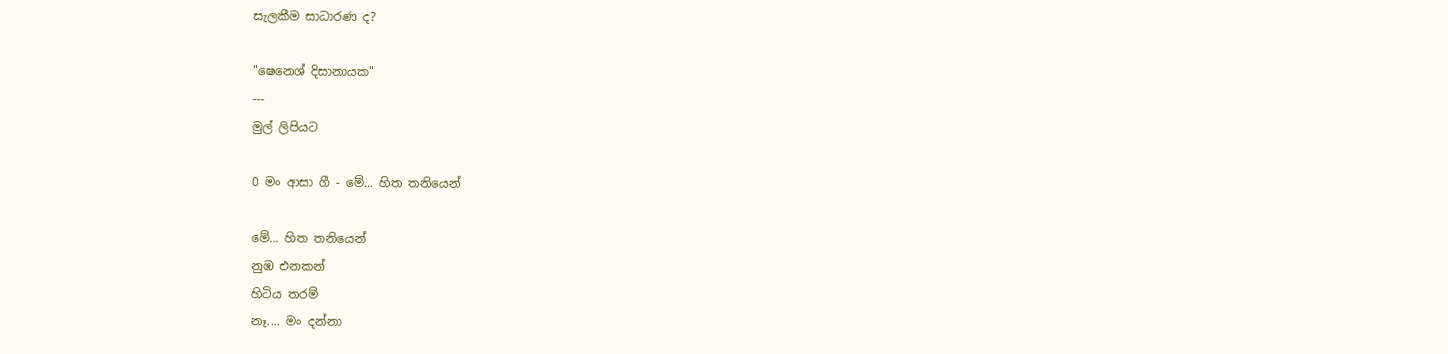සැලකීම සාධාරණ ද?

"ෂෙනෙශ් දිසානායක"
---
මුල් ලිපියට

0 මං ආසා ගී - මේ... හිත තනියෙන්

මේ... හිත තනියෙන්
නුඹ එනකන්
හිටිය තරම්
නෑ.... මං දන්නා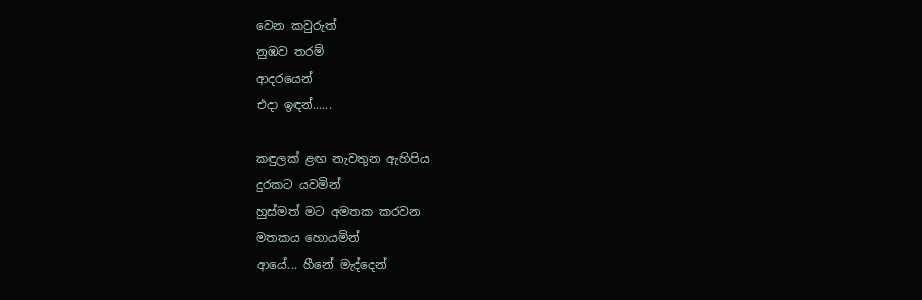වෙන කවුරුත්
නුඹව තරම්
ආදරයෙන්
එදා ඉඳන්......

කඳුලක් ළඟ නැවතුන ඇහිපිය
දුරකට යවමින්
හුස්මත් මට අමතක කරවන
මතකය හොයමින්
ආයේ... හීනේ මැද්දෙන්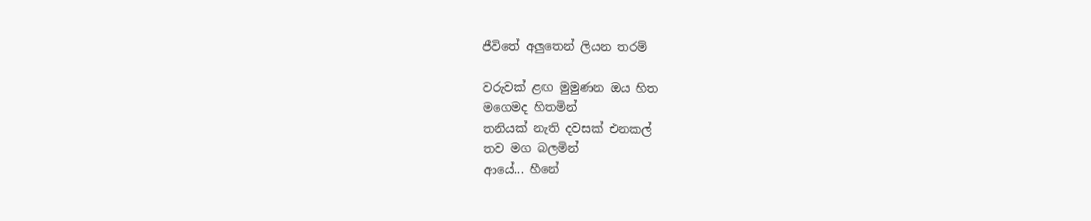ජීවිතේ අලුතෙන් ලියන තරම්

වරුවක් ළඟ මුමුණන ඔය හිත
මගෙමද හිතමින්
තනියක් නැති දවසක් එනකල්
තව මග බලමින්
ආයේ... හීනේ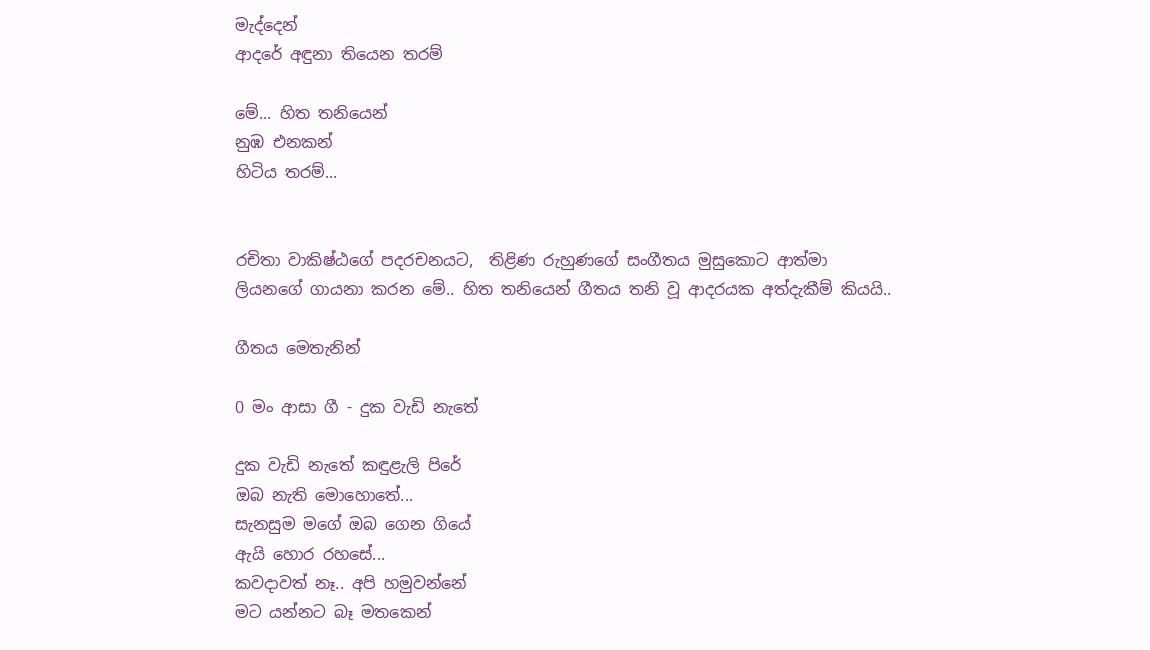මැද්දෙන්
ආදරේ අඳුනා තියෙන තරම්

මේ... හිත තනියෙන්
නුඹ එනකන්
හිටිය තරම්...


රචිතා වාකිෂ්ඨගේ පදරචනයට,  තිළිණ රුහුණගේ සංගීතය මුසුකොට ආත්මා ලියනගේ ගායනා කරන මේ.. හිත තනියෙන් ගීතය තනි වූ ආදරයක අත්දැකීම් කියයි..

ගීතය මෙතැනින්

0 මං ආසා ගී - දුක වැඩි නැතේ

දුක වැඩි නැතේ කඳුළැලි පිරේ
ඔබ නැති මොහොතේ...
සැනසුම මගේ ඔබ ගෙන ගියේ
ඇයි හොර රහසේ...
කවදාවත් නෑ.. අපි හමුවන්නේ
මට යන්නට බෑ මතකෙන්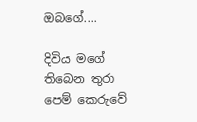ඔබගේ....

දිවිය මගේ තිබෙන තුරා
පෙම් කෙරුවේ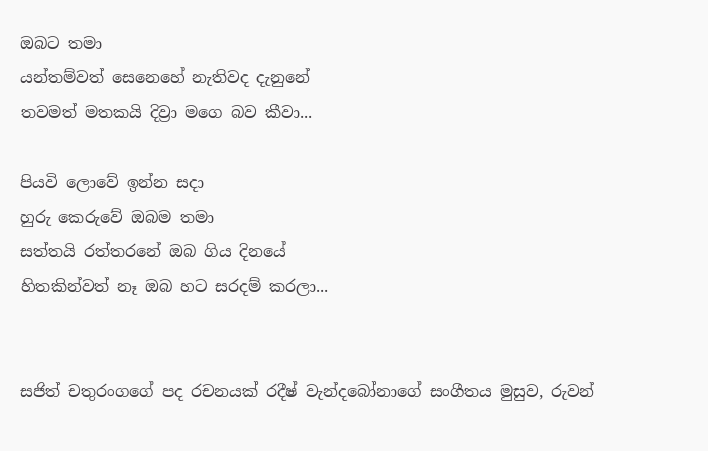ඔබට තමා
යන්තම්වත් සෙනෙහේ නැතිවද දැනුනේ
තවමත් මතකයි දිව්‍රා මගෙ බව කීවා...

පියවි ලොවේ ඉන්න සදා
හුරු කෙරුවේ ඔබම තමා
සත්තයි රත්තරනේ ඔබ ගිය දිනයේ
හිතකින්වත් නෑ ඔබ හට සරදම් කරලා...


සජිත් චතුරංගගේ පද රචනයක් රදීෂ් වැන්දබෝනාගේ සංගීතය මුසුව, රුවන්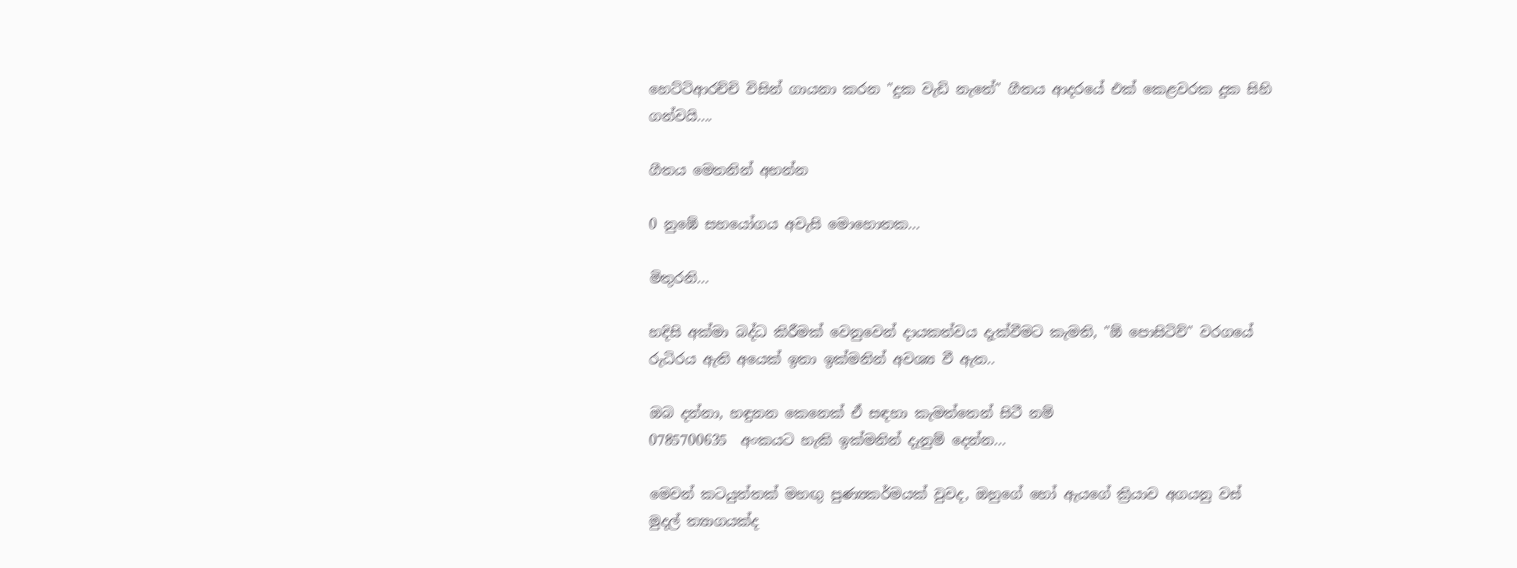හෙට්ටිආරච්චි විසින් ගායනා කරන "දුක වැඩි නැතේ" ගීතය ආදරයේ එක් කෙළවරක දුක සිහි ගන්වයි....

ගීතය මෙතනින් අහන්න

0 නුඹේ සහයෝගය අවැසි මොහොතක...

මිතුරනි...

හදිසි අක්මා බද්ධ කිරීමක් වෙනුවෙන් දායකත්වය දැක්වීමට කැමති, "ඕ පොසිටිව්" වරගයේ රුධිරය ඇති අයෙක් ඉතා ඉක්මනින් අවශ්‍ය වී ඇත..

ඔබ දන්නා, හඳුනන කෙනෙක් ඒ සඳහා කැමත්තෙන් සිටී නම්
0785700635  අංකයට හැකි ඉක්මනින් දැනුම් දෙන්න...

මෙවන් කටයුත්තක් මහඟු පුණ්‍යකර්මයක් වුවද, ඔහුගේ හෝ ඇයගේ ක්‍රියාව අගයනු වස් මුදල් ත්‍යාගයක්ද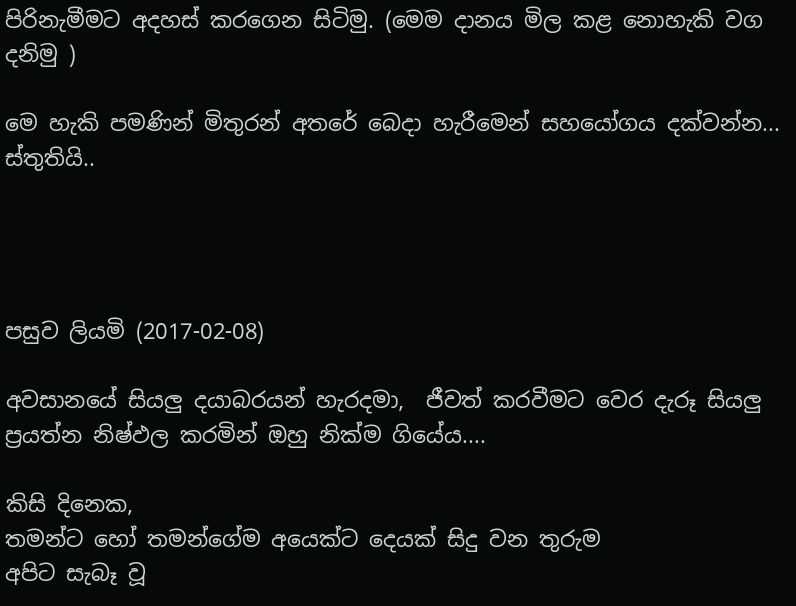පිරිනැමීමට අදහස් කරගෙන සිටිමු. (මෙම දානය මිල කළ නොහැකි වග දනිමු )

මෙ හැකි පමණින් මිතුරන් අතරේ බෙදා හැරීමෙන් සහයෝගය දක්වන්න...
ස්තුතියි..




පසුව ලියමි (2017-02-08)

අවසානයේ සියලු දයාබරයන් හැරදමා,  ජීවත් කරවීමට වෙර දැරූ සියලු ප්‍රයත්න නිෂ්ඵල කරමින් ඔහු නික්ම ගියේය....

කිසි දිනෙක,
තමන්ට හෝ තමන්ගේම අයෙක්ට දෙයක් සිදු වන තුරුම
අපිට සැබෑ වූ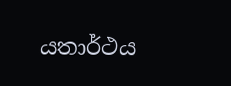යතාර්ථය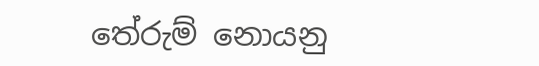තේරුම් නොයනු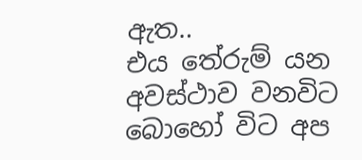ඇත..
එය තේරුම් යන අවස්ථාව වනවිට
බොහෝ විට අප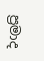ප්‍රමාද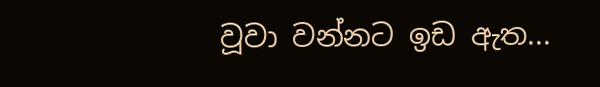වූවා වන්නට ඉඩ ඇත...